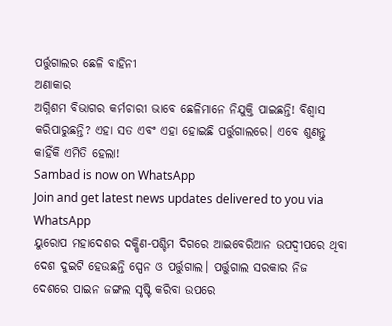ପର୍ତ୍ତୁଗାଲର ଛେଳି ବାହିନୀ
ଅଣାକାର
ଅଗ୍ନିଶମ ବିଭାଗର କର୍ମଚାରୀ ଭାବେ ଛେଳିମାନେ ନିଯୁକ୍ତି ପାଇଛନ୍ତି! ବିଶ୍ବାସ କରିପାରୁଛନ୍ତି? ଏହା ସତ ଏବଂ ଏହା ହୋଇଛି ପର୍ତ୍ତୁଗାଲରେ। ଏବେ ଶୁଣନ୍ତୁ କାହିଁକି ଏମିତି ହେଲା!
Sambad is now on WhatsApp
Join and get latest news updates delivered to you via WhatsApp
ୟୁରୋପ ମହାଦେଶର ଦକ୍ଷିଣ-ପଶ୍ଚିମ ଦିଗରେ ଆଇବେରିଆନ ଉପଦ୍ବୀପରେ ଥିବା ଦେଶ ଦୁଇଟି ହେଉଛନ୍ତି ସ୍ପେନ ଓ ପର୍ତ୍ତୁଗାଲ। ପର୍ତ୍ତୁଗାଲ ସରକାର ନିଜ ଦେଶରେ ପାଇନ ଜଙ୍ଗଲ ସୃଷ୍ଟି କରିବା ଉପରେ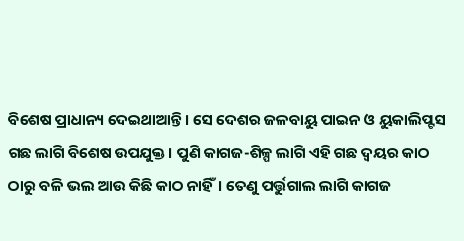ବିଶେଷ ପ୍ରାଧାନ୍ୟ ଦେଇଥାଆନ୍ତି। ସେ ଦେଶର ଜଳବାୟୁ ପାଇନ ଓ ୟୁକାଲିପ୍ଟସ ଗଛ ଲାଗି ବିଶେଷ ଉପଯୁକ୍ତ। ପୁଣି କାଗଜ-ଶିଳ୍ପ ଲାଗି ଏହି ଗଛ ଦ୍ବୟର କାଠ ଠାରୁ ବଳି ଭଲ ଆଉ କିଛି କାଠ ନାହିଁ। ତେଣୁ ପର୍ତ୍ତୁଗାଲ ଲାଗି କାଗଜ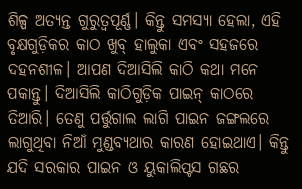ଶିଳ୍ପ ଅତ୍ୟନ୍ତ ଗୁରୁତ୍ବପୂର୍ଣ୍ଣ। କିନ୍ତୁ ସମସ୍ୟା ହେଲା, ଏହି ବୃକ୍ଷଗୁଡ଼ିକର କାଠ ଖୁବ୍ ହାଲୁକା ଏବଂ ସହଜରେ ଦହନଶୀଳ। ଆପଣ ଦିଆସିଲି କାଠି କଥା ମନେ ପକାନ୍ତୁ। ଦିଆସିଲି କାଠିଗୁଡ଼ିକ ପାଇନ୍ କାଠରେ ତିଆରି। ତେଣୁ ପର୍ତ୍ତୁଗାଲ ଲାଗି ପାଇନ ଜଙ୍ଗଲରେ ଲାଗୁଥିବା ନିଆଁ ମୁଣ୍ଡବ୍ୟଥାର କାରଣ ହୋଇଥାଏ। କିନ୍ତୁ ଯଦି ସରକାର ପାଇନ ଓ ୟୁକାଲିପ୍ଟସ ଗଛର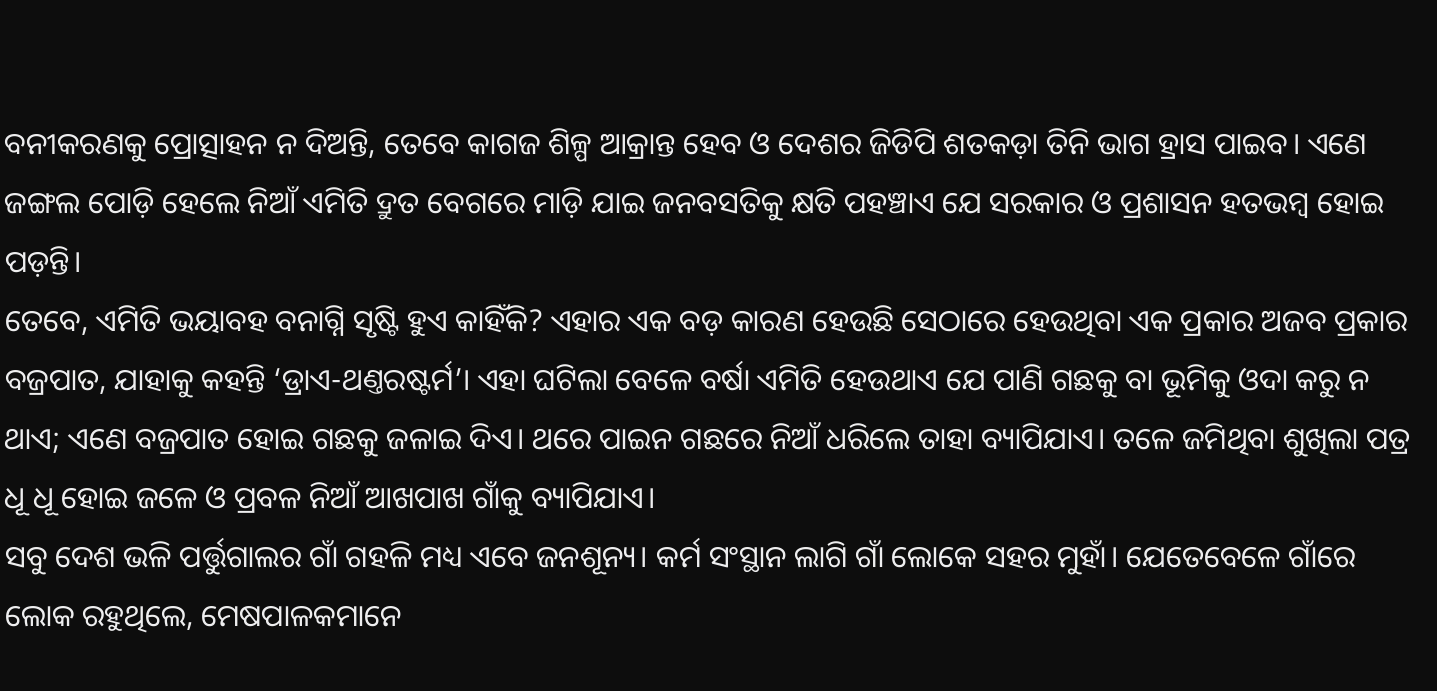ବନୀକରଣକୁ ପ୍ରୋତ୍ସାହନ ନ ଦିଅନ୍ତି, ତେବେ କାଗଜ ଶିଳ୍ପ ଆକ୍ରାନ୍ତ ହେବ ଓ ଦେଶର ଜିଡିପି ଶତକଡ଼ା ତିନି ଭାଗ ହ୍ରାସ ପାଇବ। ଏଣେ ଜଙ୍ଗଲ ପୋଡ଼ି ହେଲେ ନିଆଁ ଏମିତି ଦ୍ରୁତ ବେଗରେ ମାଡ଼ି ଯାଇ ଜନବସତିକୁ କ୍ଷତି ପହଞ୍ଚାଏ ଯେ ସରକାର ଓ ପ୍ରଶାସନ ହତଭମ୍ବ ହୋଇ ପଡ଼ନ୍ତି।
ତେବେ, ଏମିତି ଭୟାବହ ବନାଗ୍ନି ସୃଷ୍ଟି ହୁଏ କାହିଁକି? ଏହାର ଏକ ବଡ଼ କାରଣ ହେଉଛି ସେଠାରେ ହେଉଥିବା ଏକ ପ୍ରକାର ଅଜବ ପ୍ରକାର ବଜ୍ରପାତ, ଯାହାକୁ କହନ୍ତି ‘ଡ୍ରାଏ-ଥଣ୍ତରଷ୍ଟର୍ମ’। ଏହା ଘଟିଲା ବେଳେ ବର୍ଷା ଏମିତି ହେଉଥାଏ ଯେ ପାଣି ଗଛକୁ ବା ଭୂମିକୁ ଓଦା କରୁ ନ ଥାଏ; ଏଣେ ବଜ୍ରପାତ ହୋଇ ଗଛକୁ ଜଳାଇ ଦିଏ। ଥରେ ପାଇନ ଗଛରେ ନିଆଁ ଧରିଲେ ତାହା ବ୍ୟାପିଯାଏ। ତଳେ ଜମିଥିବା ଶୁଖିଲା ପତ୍ର ଧୂ ଧୂ ହୋଇ ଜଳେ ଓ ପ୍ରବଳ ନିଆଁ ଆଖପାଖ ଗାଁକୁ ବ୍ୟାପିଯାଏ।
ସବୁ ଦେଶ ଭଳି ପର୍ତ୍ତୁଗାଲର ଗାଁ ଗହଳି ମଧ୍ୟ ଏବେ ଜନଶୂନ୍ୟ। କର୍ମ ସଂସ୍ଥାନ ଲାଗି ଗାଁ ଲୋକେ ସହର ମୁହାଁ। ଯେତେବେଳେ ଗାଁରେ ଲୋକ ରହୁଥିଲେ, ମେଷପାଳକମାନେ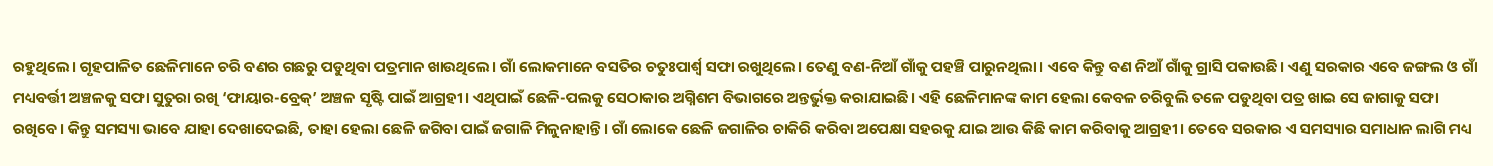ରହୁଥିଲେ। ଗୃହପାଳିତ ଛେଳିମାନେ ଚରି ବଣର ଗଛରୁ ପଡୁଥିବା ପତ୍ରମାନ ଖାଉଥିଲେ। ଗାଁ ଲୋକମାନେ ବସତିର ଚତୁଃପାର୍ଶ୍ବ ସଫା ରଖୁଥିଲେ। ତେଣୁ ବଣ-ନିଆଁ ଗାଁକୁ ପହଞ୍ଚି ପାରୁନଥିଲା। ଏବେ କିନ୍ତୁ ବଣ ନିଆଁ ଗାଁକୁ ଗ୍ରାସି ପକାଉଛି। ଏଣୁ ସରକାର ଏବେ ଜଙ୍ଗଲ ଓ ଗାଁ ମଧ୍ୟବର୍ତ୍ତୀ ଅଞ୍ଚଳକୁ ସଫା ସୁତୁରା ରଖି ‘ଫାୟାର-ବ୍ରେକ୍’ ଅଞ୍ଚଳ ସୃଷ୍ଟି ପାଇଁ ଆଗ୍ରହୀ। ଏଥିପାଇଁ ଛେଳି-ପଲକୁ ସେଠାକାର ଅଗ୍ନିଶମ ବିଭାଗରେ ଅନ୍ତର୍ଭୁକ୍ତ କରାଯାଇଛି। ଏହି ଛେଳିମାନଙ୍କ କାମ ହେଲା କେବଳ ଚରିବୁଲି ତଳେ ପଡୁଥିବା ପତ୍ର ଖାଇ ସେ ଜାଗାକୁ ସଫା ରଖିବେ। କିନ୍ତୁ ସମସ୍ୟା ଭାବେ ଯାହା ଦେଖାଦେଇଛି, ତାହା ହେଲା ଛେଳି ଜଗିବା ପାଇଁ ଜଗାଳି ମିଳୁନାହାନ୍ତି। ଗାଁ ଲୋକେ ଛେଳି ଜଗାଳିର ଚାକିରି କରିବା ଅପେକ୍ଷା ସହରକୁ ଯାଇ ଆଉ କିଛି କାମ କରିବାକୁ ଆଗ୍ରହୀ। ତେବେ ସରକାର ଏ ସମସ୍ୟାର ସମାଧାନ ଲାଗି ମଧ୍ୟ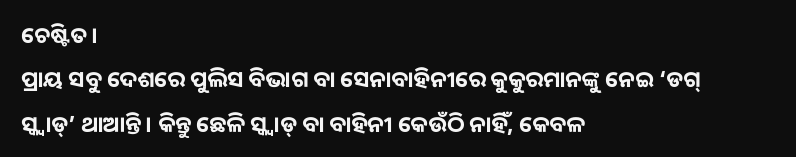ଚେଷ୍ଟିତ।
ପ୍ରାୟ ସବୁ ଦେଶରେ ପୁଲିସ ବିଭାଗ ବା ସେନାବାହିନୀରେ କୁକୁରମାନଙ୍କୁ ନେଇ ‘ଡଗ୍ ସ୍କ୍ବାଡ୍’ ଥାଆନ୍ତି। କିନ୍ତୁ ଛେଳି ସ୍କ୍ବାଡ୍ ବା ବାହିନୀ କେଉଁଠି ନାହିଁ, କେବଳ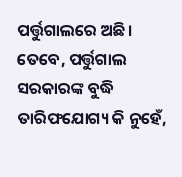ପର୍ତ୍ତୁଗାଲରେ ଅଛି। ତେବେ, ପର୍ତ୍ତୁଗାଲ ସରକାରଙ୍କ ବୁଦ୍ଧି ତାରିଫଯୋଗ୍ୟ କି ନୁହେଁ,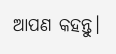ଆପଣ କହନ୍ତୁ।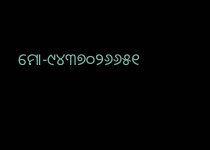ମୋ-୯୪୩୭୦୨୬୬୫୧